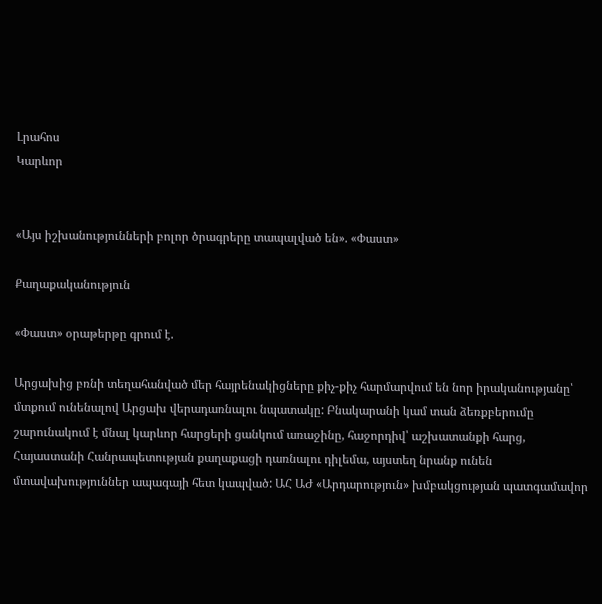Լրահոս
Կարևոր


«Այս իշխանությունների բոլոր ծրագրերը տապալված են». «Փաստ»

Քաղաքականություն

«Փաստ» օրաթերթը գրում է.

Արցախից բռնի տեղահանված մեր հայրենակիցները քիչ-քիչ հարմարվում են նոր իրականությանը՝ մտքում ունենալով Արցախ վերադառնալու նպատակը: Բնակարանի կամ տան ձեռքբերումը շարունակում է մնալ կարևոր հարցերի ցանկում առաջինը, հաջորդիվ՝ աշխատանքի հարց, Հայաստանի Հանրապետության քաղաքացի դառնալու դիլեմա, այստեղ նրանք ունեն մտավախություններ ապագայի հետ կապված: ԱՀ ԱԺ «Արդարություն» խմբակցության պատգամավոր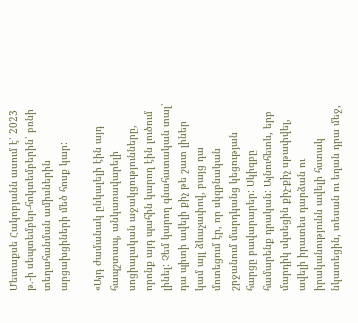Մետաքսե Հակոբյանն ասում է՝ 2023 թ.-ի սեպտեմբեր-հոկտեմբերին՝ բռնի տեղահանման ամիսներին արցախցիների մեծ հոսք կար:

«Այդ ժամանակ ընկալելի էին այդ հապշտապ, անկառավարելի սոցիալական աջակցությունները, որոնք այդ պահին կարող էին լուծում լինել: Չեմ կարող գնահատական տալ՝ դա պիտի ավելի քիչ թե շատ լիներ կամ այլ ձևաչափով, բայց դա մոտեցում էր, որ սկզբնական շրջանում մարդկանց կեցության հարցը բավարարեր: Սկիզբը համարենք դրական: Այնուհետև, երբ մարդիկ սկսեցին քիչ-քիչ սթափվել, ավելի իրատես դարձան ու իրականությունն ավելի հստակ նկատեցին, տեսան ու եղան դրա մեջ,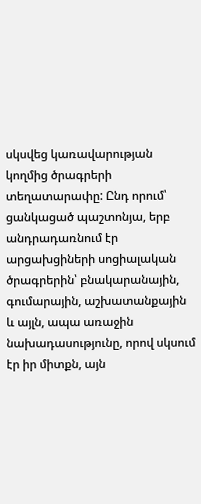սկսվեց կառավարության կողմից ծրագրերի տեղատարափը: Ընդ որում՝ ցանկացած պաշտոնյա, երբ անդրադառնում էր արցախցիների սոցիալական ծրագրերին՝ բնակարանային, գումարային, աշխատանքային և այլն, ապա առաջին նախադասությունը, որով սկսում էր իր միտքն, այն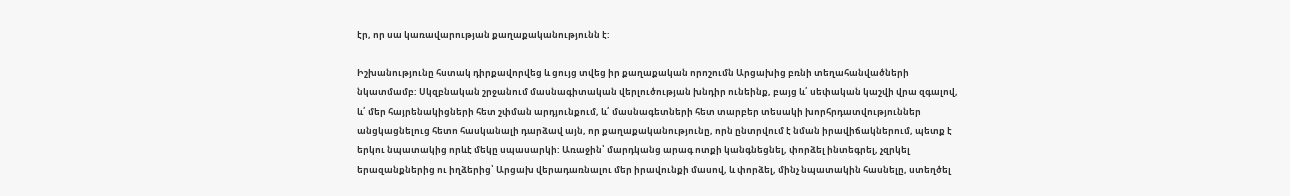էր, որ սա կառավարության քաղաքականությունն է:

Իշխանությունը հստակ դիրքավորվեց և ցույց տվեց իր քաղաքական որոշումն Արցախից բռնի տեղահանվածների նկատմամբ: Սկզբնական շրջանում մասնագիտական վերլուծության խնդիր ունեինք, բայց և՛ սեփական կաշվի վրա զգալով, և՛ մեր հայրենակիցների հետ շփման արդյունքում, և՛ մասնագետների հետ տարբեր տեսակի խորհրդատվություններ անցկացնելուց հետո հասկանալի դարձավ այն, որ քաղաքականությունը, որն ընտրվում է նման իրավիճակներում, պետք է երկու նպատակից որևէ մեկը սպասարկի: Առաջին՝ մարդկանց արագ ոտքի կանգնեցնել, փորձել ինտեգրել, չզրկել երազանքներից ու իղձերից՝ Արցախ վերադառնալու մեր իրավունքի մասով, և փորձել, մինչ նպատակին հասնելը, ստեղծել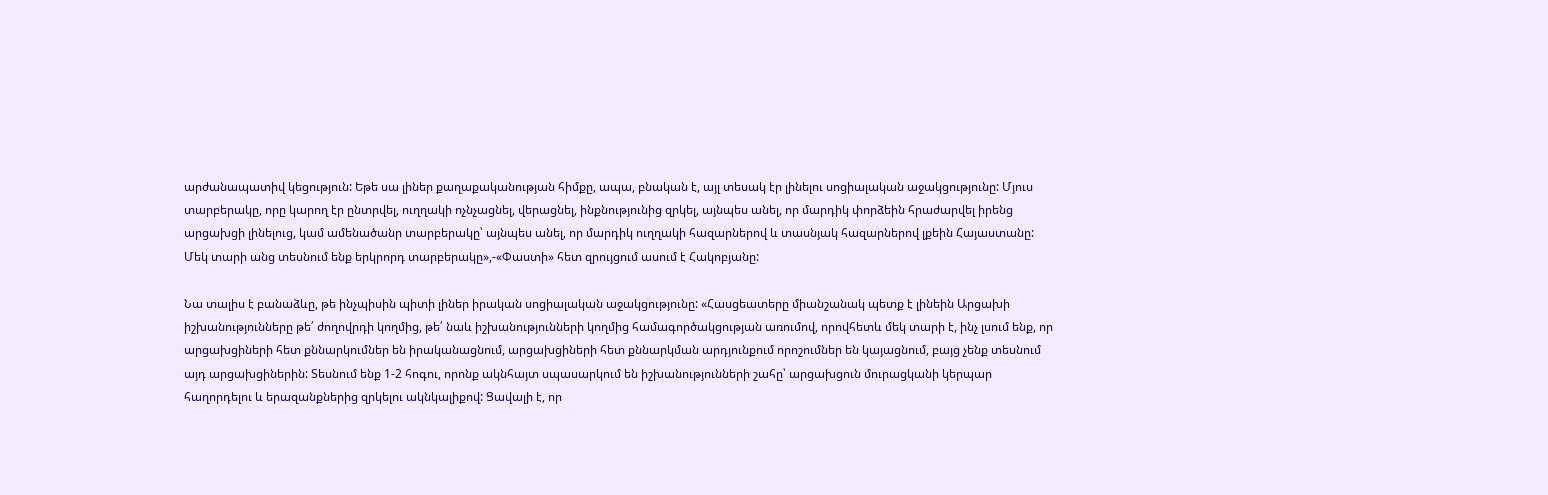արժանապատիվ կեցություն: Եթե սա լիներ քաղաքականության հիմքը, ապա, բնական է, այլ տեսակ էր լինելու սոցիալական աջակցությունը: Մյուս տարբերակը, որը կարող էր ընտրվել, ուղղակի ոչնչացնել, վերացնել, ինքնությունից զրկել, այնպես անել, որ մարդիկ փորձեին հրաժարվել իրենց արցախցի լինելուց, կամ ամենածանր տարբերակը՝ այնպես անել, որ մարդիկ ուղղակի հազարներով և տասնյակ հազարներով լքեին Հայաստանը: Մեկ տարի անց տեսնում ենք երկրորդ տարբերակը»,-«Փաստի» հետ զրույցում ասում է Հակոբյանը:

Նա տալիս է բանաձևը, թե ինչպիսին պիտի լիներ իրական սոցիալական աջակցությունը: «Հասցեատերը միանշանակ պետք է լինեին Արցախի իշխանությունները թե՛ ժողովրդի կողմից, թե՛ նաև իշխանությունների կողմից համագործակցության առումով, որովհետև մեկ տարի է, ինչ լսում ենք, որ արցախցիների հետ քննարկումներ են իրականացնում, արցախցիների հետ քննարկման արդյունքում որոշումներ են կայացնում, բայց չենք տեսնում այդ արցախցիներին: Տեսնում ենք 1-2 հոգու, որոնք ակնհայտ սպասարկում են իշխանությունների շահը՝ արցախցուն մուրացկանի կերպար հաղորդելու և երազանքներից զրկելու ակնկալիքով: Ցավալի է, որ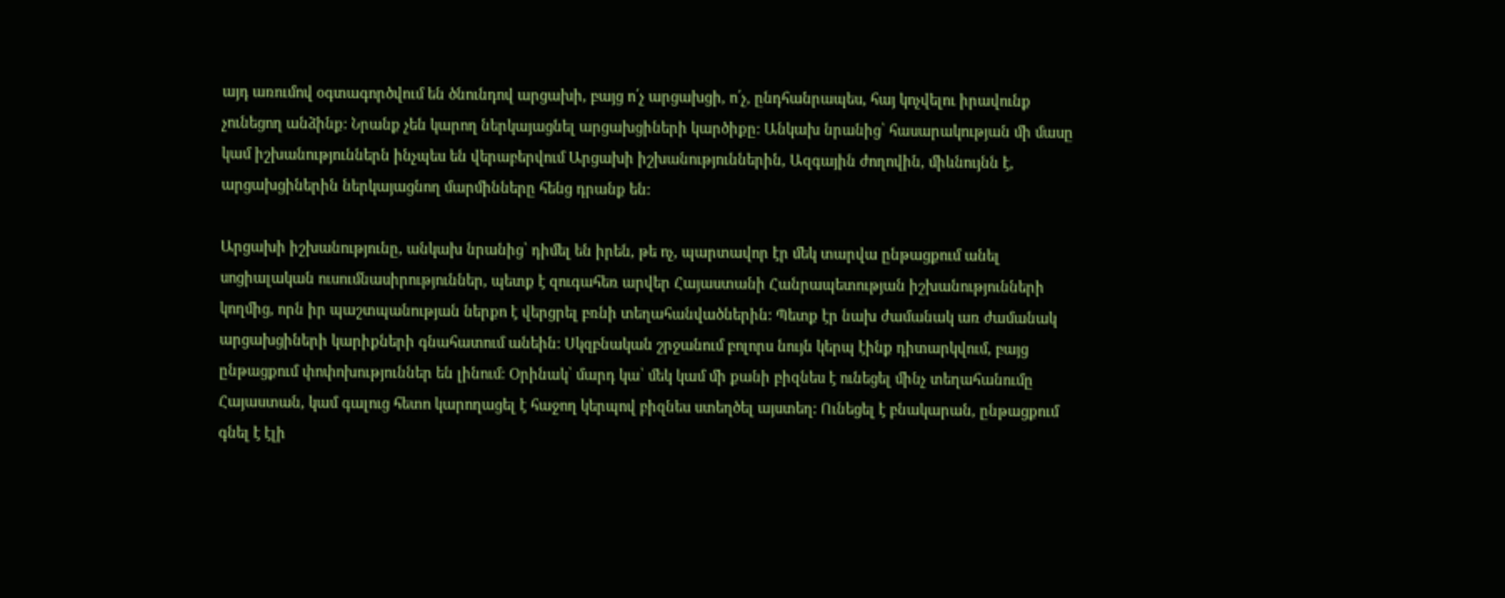այդ առումով օգտագործվում են ծնունդով արցախի, բայց ո՛չ արցախցի, ո՛չ, ընդհանրապես, հայ կոչվելու իրավունք չունեցող անձինք: Նրանք չեն կարող ներկայացնել արցախցիների կարծիքը: Անկախ նրանից՝ հասարակության մի մասը կամ իշխանություններն ինչպես են վերաբերվում Արցախի իշխանություններին, Ազգային ժողովին, միևնույնն է, արցախցիներին ներկայացնող մարմինները հենց դրանք են:

Արցախի իշխանությունը, անկախ նրանից՝ դիմել են իրեն, թե ոչ, պարտավոր էր մեկ տարվա ընթացքում անել սոցիալական ուսումնասիրություններ, պետք է զուգահեռ արվեր Հայաստանի Հանրապետության իշխանությունների կողմից, որն իր պաշտպանության ներքո է վերցրել բռնի տեղահանվածներին: Պետք էր նախ ժամանակ առ ժամանակ արցախցիների կարիքների գնահատում անեին: Սկզբնական շրջանում բոլորս նույն կերպ էինք դիտարկվում, բայց ընթացքում փոփոխություններ են լինում: Օրինակ՝ մարդ կա՝ մեկ կամ մի քանի բիզնես է ունեցել մինչ տեղահանումը Հայաստան, կամ գալուց հետո կարողացել է հաջող կերպով բիզնես ստեղծել այստեղ: Ունեցել է բնակարան, ընթացքում գնել է էլի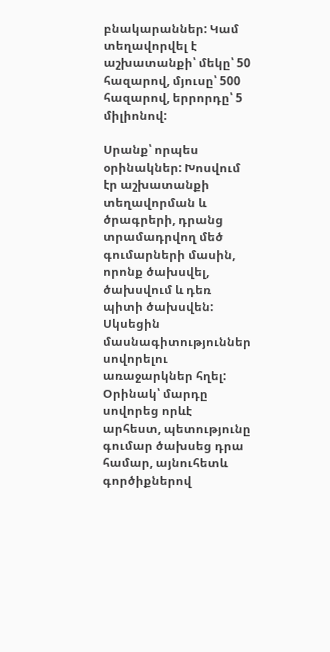բնակարաններ: Կամ տեղավորվել է աշխատանքի՝ մեկը՝ 50 հազարով, մյուսը՝ 500 հազարով, երրորդը՝ 5 միլիոնով:

Սրանք՝ որպես օրինակներ: Խոսվում էր աշխատանքի տեղավորման և ծրագրերի, դրանց տրամադրվող մեծ գումարների մասին, որոնք ծախսվել, ծախսվում և դեռ պիտի ծախսվեն: Սկսեցին մասնագիտություններ սովորելու առաջարկներ հղել: Օրինակ՝ մարդը սովորեց որևէ արհեստ, պետությունը գումար ծախսեց դրա համար, այնուհետև գործիքներով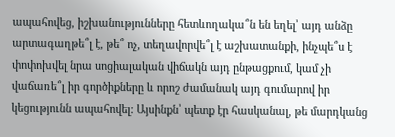ապահովեց, իշխանությունները հետևողակա՞ն են եղել՝ այդ անձը արտագաղթե՞լ է, թե՞ ոչ, տեղավորվե՞լ է աշխատանքի, ինչպե՞ս է փոփոխվել նրա սոցիալական վիճակն այդ ընթացքում, կամ չի վաճառե՞լ իր գործիքները և որոշ ժամանակ այդ գումարով իր կեցությունն ապահովել: Այսինքն՝ պետք էր հասկանալ, թե մարդկանց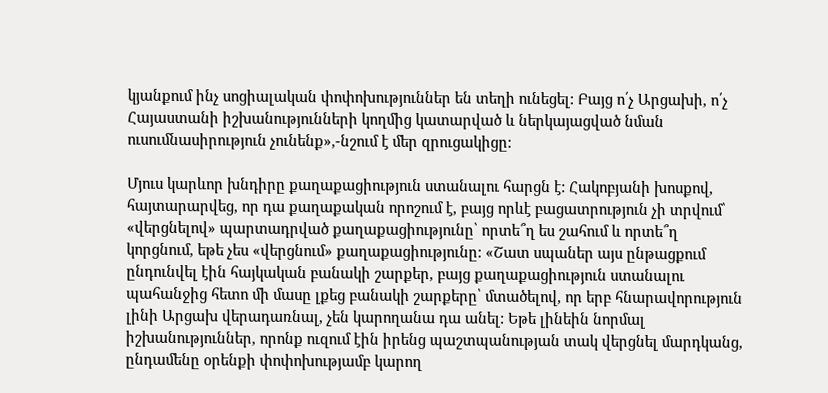կյանքում ինչ սոցիալական փոփոխություններ են տեղի ունեցել: Բայց ո՛չ Արցախի, ո՛չ Հայաստանի իշխանությունների կողմից կատարված և ներկայացված նման ուսումնասիրություն չունենք»,-նշում է մեր զրուցակիցը:

Մյուս կարևոր խնդիրը քաղաքացիություն ստանալու հարցն է: Հակոբյանի խոսքով, հայտարարվեց, որ դա քաղաքական որոշում է, բայց որևէ բացատրություն չի տրվում՝ «վերցնելով» պարտադրված քաղաքացիությունը՝ որտե՞ղ ես շահում և որտե՞ղ կորցնում, եթե չես «վերցնում» քաղաքացիությունը: «Շատ սպաներ այս ընթացքում ընդունվել էին հայկական բանակի շարքեր, բայց քաղաքացիություն ստանալու պահանջից հետո մի մասը լքեց բանակի շարքերը՝ մտածելով, որ երբ հնարավորություն լինի Արցախ վերադառնալ, չեն կարողանա դա անել: Եթե լինեին նորմալ իշխանություններ, որոնք ուզում էին իրենց պաշտպանության տակ վերցնել մարդկանց, ընդամենը օրենքի փոփոխությամբ կարող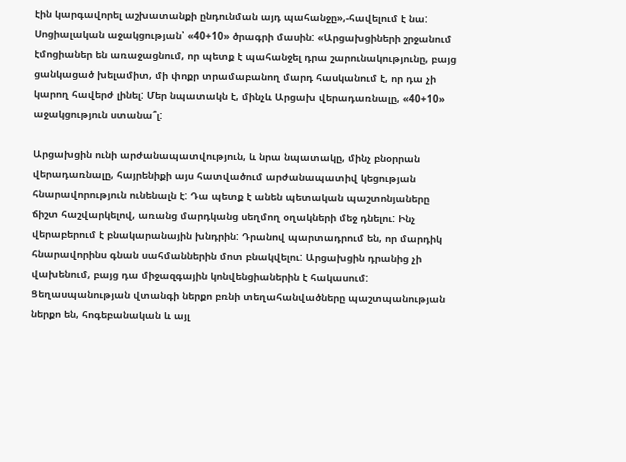էին կարգավորել աշխատանքի ընդունման այդ պահանջը»,-հավելում է նա: Սոցիալական աջակցության՝ «40+10» ծրագրի մասին: «Արցախցիների շրջանում էմոցիաներ են առաջացնում, որ պետք է պահանջել դրա շարունակությունը, բայց ցանկացած խելամիտ, մի փոքր տրամաբանող մարդ հասկանում է, որ դա չի կարող հավերժ լինել: Մեր նպատակն է, մինչև Արցախ վերադառնալը, «40+10» աջակցություն ստանա՞լ:

Արցախցին ունի արժանապատվություն, և նրա նպատակը, մինչ բնօրրան վերադառնալը, հայրենիքի այս հատվածում արժանապատիվ կեցության հնարավորություն ունենալն է: Դա պետք է անեն պետական պաշտոնյաները ճիշտ հաշվարկելով, առանց մարդկանց սեղմող օղակների մեջ դնելու: Ինչ վերաբերում է բնակարանային խնդրին: Դրանով պարտադրում են, որ մարդիկ հնարավորինս գնան սահմաններին մոտ բնակվելու: Արցախցին դրանից չի վախենում, բայց դա միջազգային կոնվենցիաներին է հակասում: Ցեղասպանության վտանգի ներքո բռնի տեղահանվածները պաշտպանության ներքո են, հոգեբանական և այլ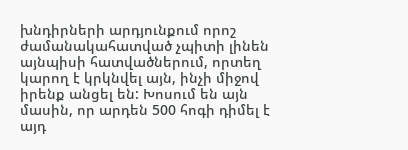խնդիրների արդյունքում որոշ ժամանակահատված չպիտի լինեն այնպիսի հատվածներում, որտեղ կարող է կրկնվել այն, ինչի միջով իրենք անցել են: Խոսում են այն մասին, որ արդեն 500 հոգի դիմել է այդ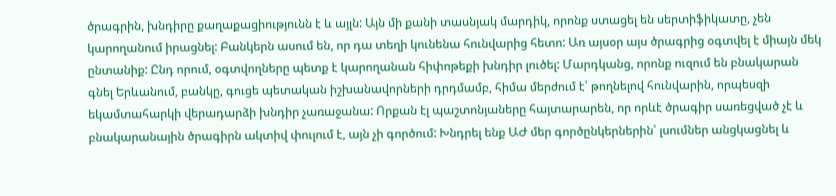ծրագրին, խնդիրը քաղաքացիությունն է և այլն: Այն մի քանի տասնյակ մարդիկ, որոնք ստացել են սերտիֆիկատը, չեն կարողանում իրացնել: Բանկերն ասում են, որ դա տեղի կունենա հունվարից հետո: Առ այսօր այս ծրագրից օգտվել է միայն մեկ ընտանիք: Ընդ որում, օգտվողները պետք է կարողանան հիփոթեքի խնդիր լուծել: Մարդկանց, որոնք ուզում են բնակարան գնել Երևանում, բանկը, գուցե պետական իշխանավորների դրդմամբ, հիմա մերժում է՝ թողնելով հունվարին, որպեսզի եկամտահարկի վերադարձի խնդիր չառաջանա: Որքան էլ պաշտոնյաները հայտարարեն, որ որևէ ծրագիր սառեցված չէ և բնակարանային ծրագիրն ակտիվ փուլում է, այն չի գործում: Խնդրել ենք ԱԺ մեր գործընկերներին՝ լսումներ անցկացնել և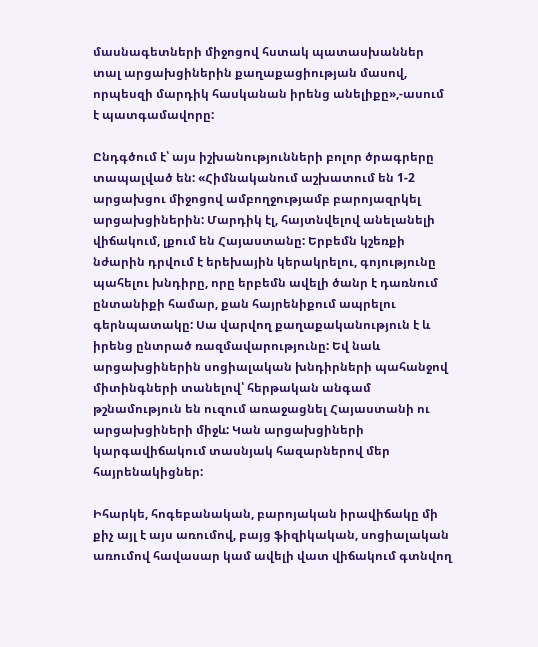մասնագետների միջոցով հստակ պատասխաններ տալ արցախցիներին քաղաքացիության մասով, որպեսզի մարդիկ հասկանան իրենց անելիքը»,-ասում է պատգամավորը:

Ընդգծում է՝ այս իշխանությունների բոլոր ծրագրերը տապալված են: «Հիմնականում աշխատում են 1-2 արցախցու միջոցով ամբողջությամբ բարոյազրկել արցախցիներին: Մարդիկ էլ, հայտնվելով անելանելի վիճակում, լքում են Հայաստանը: Երբեմն կշեռքի նժարին դրվում է երեխային կերակրելու, գոյությունը պահելու խնդիրը, որը երբեմն ավելի ծանր է դառնում ընտանիքի համար, քան հայրենիքում ապրելու գերնպատակը: Սա վարվող քաղաքականություն է և իրենց ընտրած ռազմավարությունը: Եվ նաև արցախցիներին սոցիալական խնդիրների պահանջով միտինգների տանելով՝ հերթական անգամ թշնամություն են ուզում առաջացնել Հայաստանի ու արցախցիների միջև: Կան արցախցիների կարգավիճակում տասնյակ հազարներով մեր հայրենակիցներ:

Իհարկե, հոգեբանական, բարոյական իրավիճակը մի քիչ այլ է այս առումով, բայց ֆիզիկական, սոցիալական առումով հավասար կամ ավելի վատ վիճակում գտնվող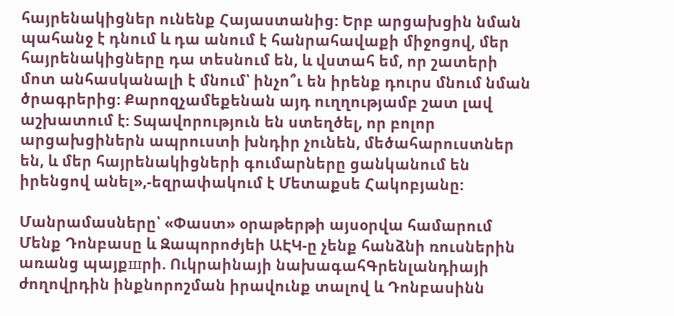հայրենակիցներ ունենք Հայաստանից: Երբ արցախցին նման պահանջ է դնում և դա անում է հանրահավաքի միջոցով, մեր հայրենակիցները դա տեսնում են, և վստահ եմ, որ շատերի մոտ անհասկանալի է մնում՝ ինչո՞ւ են իրենք դուրս մնում նման ծրագրերից: Քարոզչամեքենան այդ ուղղությամբ շատ լավ աշխատում է: Տպավորություն են ստեղծել, որ բոլոր արցախցիներն ապրուստի խնդիր չունեն, մեծահարուստներ են, և մեր հայրենակիցների գումարները ցանկանում են իրենցով անել»,-եզրափակում է Մետաքսե Հակոբյանը:

Մանրամասները՝ «Փաստ» օրաթերթի այսօրվա համարում
Մենք Դոնբասը և Զապորոժյեի ԱԷԿ-ը չենք հանձնի ռուսներին առանց պայքшրի. Ուկրաինայի նախագահԳրենլանդիայի ժողովրդին ինքնորոշման իրավունք տալով և Դոնբասինն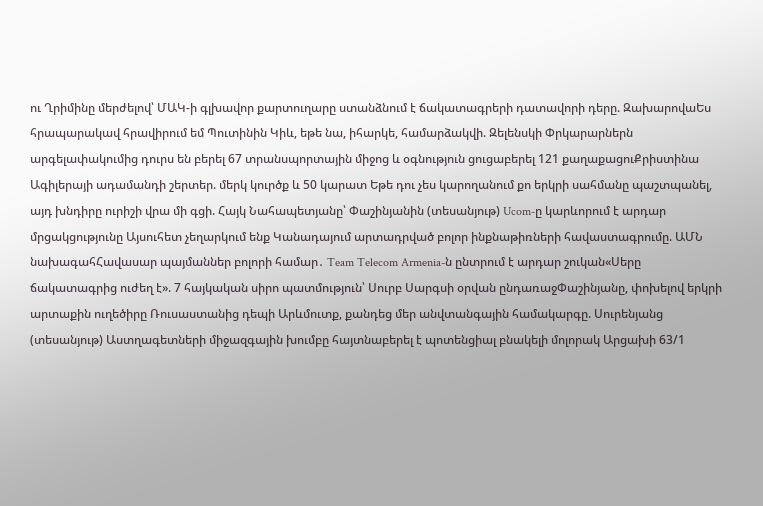ու Ղրիմինը մերժելով՝ ՄԱԿ-ի գլխավոր քարտուղարը ստանձնում է ճակատագրերի դատավորի դերը. ԶախարովաԵս հրապարակավ հրավիրում եմ Պուտինին Կիև, եթե նա, իհարկե, համարձակվի. Զելենսկի Փրկարարներն արգելափակումից դուրս են բերել 67 տրանսպորտային միջոց և օգնություն ցուցաբերել 121 քաղաքացուՔրիստինա Ագիլերայի ադամանդի շերտեր. մերկ կուրծք և 50 կարատ Եթե դու չես կարողանում քո երկրի սահմանը պաշտպանել, այդ խնդիրը ուրիշի վրա մի գցի. Հայկ Նահապետյանը՝ Փաշինյանին (տեսանյութ) Ucom-ը կարևորում է արդար մրցակցությունը Այսուհետ չեղարկում ենք Կանադայում արտադրված բոլոր ինքնաթիռների հավաստագրումը. ԱՄՆ նախագահՀավասար պայմաններ բոլորի համար․ Team Telecom Armenia-ն ընտրում է արդար շուկան«Սերը ճակատագրից ուժեղ է». 7 հայկական սիրո պատմություն՝ Սուրբ Սարգսի օրվան ընդառաջՓաշինյանը, փոխելով երկրի արտաքին ուղեծիրը Ռուսաստանից դեպի Արևմուտք, քանդեց մեր անվտանգային համակարգը. Սուրենյանց (տեսանյութ) Աստղագետների միջազգային խումբը հայտնաբերել է պոտենցիալ բնակելի մոլորակ Արցախի 63/1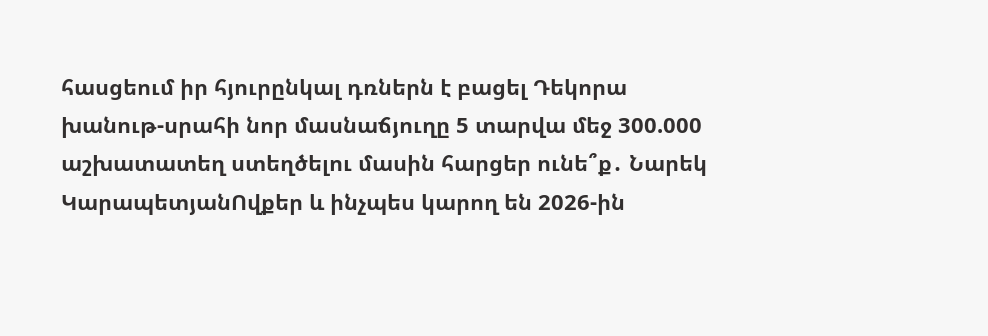հասցեում իր հյուրընկալ դռներն է բացել Դեկորա խանութ-սրահի նոր մասնաճյուղը 5 տարվա մեջ 300.000 աշխատատեղ ստեղծելու մասին հարցեր ունե՞ք․ Նարեկ ԿարապետյանՈվքեր և ինչպես կարող են 2026-ին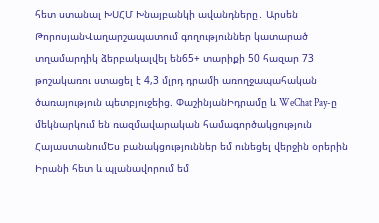հետ ստանալ ԽՍՀՄ Խնայբանկի ավանդները․ Արսեն ԹորոսյանՎաղարշապատում գողություններ կատարած տղամարդիկ ձերբակալվել են65+ տարիքի 50 հազար 73 թոշակառու ստացել է 4,3 մլրդ դրամի առողջապահական ծառայություն պետբյուջեից. ՓաշինյանԻդրամը և WeChat Pay-ը մեկնարկում են ռազմավարական համագործակցություն ՀայաստանումԵս բանակցություններ եմ ունեցել վերջին օրերին Իրանի հետ և պլանավորում եմ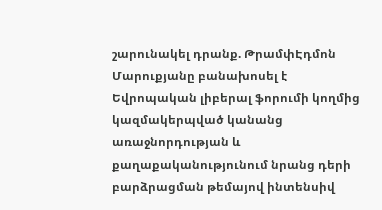շարունակել դրանք. ԹրամփԷդմոն Մարուքյանը բանախոսել է Եվրոպական լիբերալ ֆորումի կողմից կազմակերպված կանանց առաջնորդության և քաղաքականությունում նրանց դերի բարձրացման թեմայով ինտենսիվ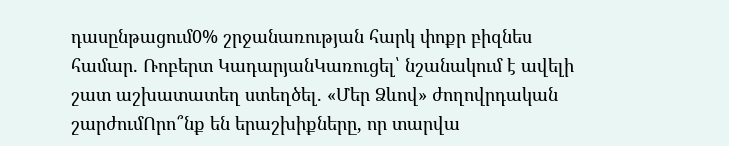դասընթացում0% շրջանառության հարկ փոքր բիզնես համար․ Ռոբերտ ԿադարյանԿառուցել՝ նշանակում է ավելի շատ աշխատատեղ ստեղծել. «Մեր Ձևով» ժողովրդական շարժումՈրո՞նք են երաշխիքները, որ տարվա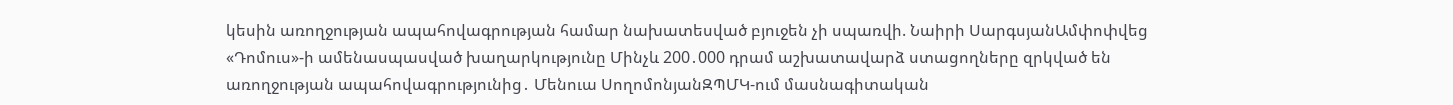կեսին առողջության ապահովագրության համար նախատեսված բյուջեն չի սպառվի. Նաիրի ՍարգսյանԱմփոփվեց «Դոմուս»-ի ամենասպասված խաղարկությունը Մինչև 200․000 դրամ աշխատավարձ ստացողները զրկված են առողջության ապահովագրությունից․ Մենուա ՍողոմոնյանԶՊՄԿ-ում մասնագիտական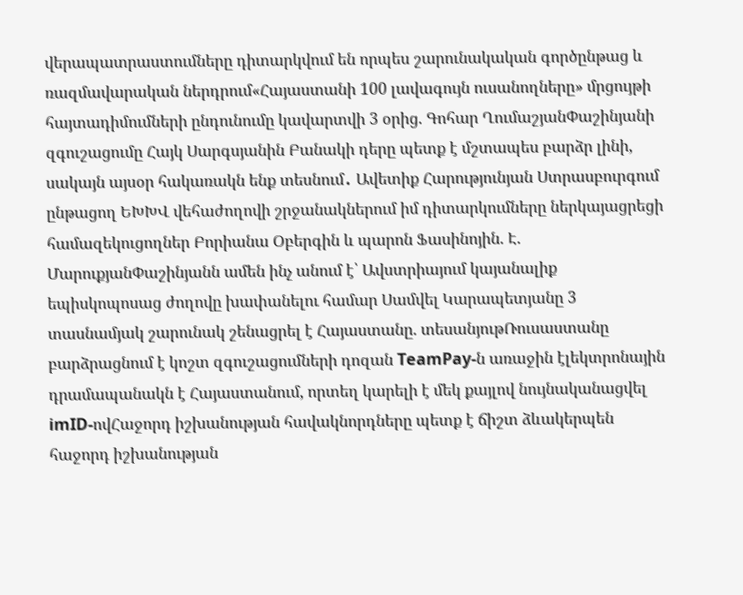վերապատրաստումները դիտարկվում են որպես շարունակական գործընթաց և ռազմավարական ներդրում«Հայաստանի 100 լավագույն ուսանողները» մրցույթի հայտադիմումների ընդունումը կավարտվի 3 օրից. Գոհար ՂումաշյանՓաշինյանի զգուշացումը Հայկ Սարգսյանին Բանակի դերը պետք է մշտապես բարձր լինի, սակայն այսօր հակառակն ենք տեսնում․ Ավետիք Հարությունյան Ստրասբուրգում ընթացող ԵԽԽՎ վեհաժողովի շրջանակներում իմ դիտարկումները ներկայացրեցի համազեկուցողներ Բորիանա Օբերգին և պարոն Ֆասինոյին. Է. ՄարուքյանՓաշինյանն ամեն ինչ անում է՝ Ավստրիայում կայանալիք եպիսկոպոսաց ժողովը խափանելու համար Սամվել Կարապետյանը 3 տասնամյակ շարունակ շենացրել է Հայաստանը. տեսանյութՌուսաստանը բարձրացնում է կոշտ զգուշացումների դոզան TeamPay-ն առաջին էլեկտրոնային դրամապանակն է Հայաստանում, որտեղ կարելի է մեկ քայլով նույնականացվել imID-ովՀաջորդ իշխանության հավակնորդները պետք է ճիշտ ձևակերպեն հաջորդ իշխանության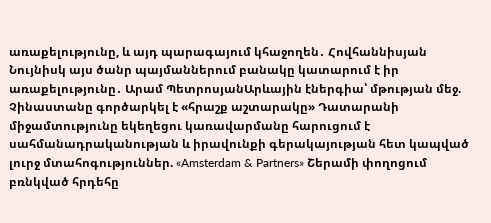առաքելությունը, և այդ պարագայում կհաջողեն․ Հովհաննիսյան Նույնիսկ այս ծանր պայմաններում բանակը կատարում է իր առաքելությունը․ Արամ ՊետրոսյանԱրևային էներգիա՝ մթության մեջ. Չինաստանը գործարկել է «հրաշք աշտարակը» Դատարանի միջամտությունը եկեղեցու կառավարմանը հարուցում է սահմանադրականության և իրավունքի գերակայության հետ կապված լուրջ մտահոգություններ. «Amsterdam & Partners» Շերամի փողոցում բռնկված հրդեհը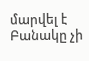մարվել է Բանակը չի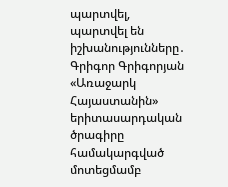պարտվել, պարտվել են իշխանությունները․ Գրիգոր Գրիգորյան «Առաջարկ Հայաստանին» երիտասարդական ծրագիրը համակարգված մոտեցմամբ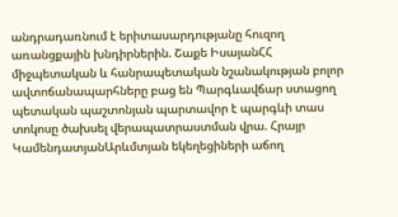անդրադառնում է երիտասարդությանը հուզող առանցքային խնդիրներին. Շաքե ԻսայանՀՀ միջպետական և հանրապետական նշանակության բոլոր ավտոճանապարհները բաց են Պարգևավճար ստացող պետական պաշտոնյան պարտավոր է պարգևի տաս տոկոսը ծախսել վերապատրաստման վրա. Հրայր ԿամենդատյանԱրևմտյան եկեղեցիների աճող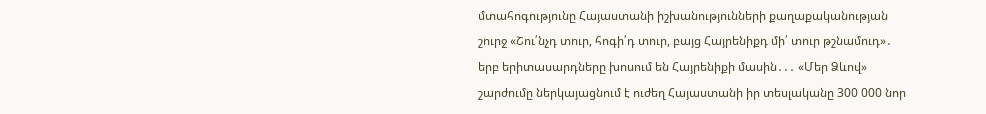մտահոգությունը Հայաստանի իշխանությունների քաղաքականության շուրջ «Շու՛նչդ տուր, հոգի՛դ տուր, բայց Հայրենիքդ մի՛ տուր թշնամուդ»․ երբ երիտասարդները խոսում են Հայրենիքի մասին․․․ «Մեր Ձևով» շարժումը ներկայացնում է ուժեղ Հայաստանի իր տեսլականը 300 000 նոր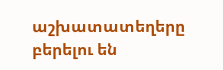աշխատատեղերը բերելու են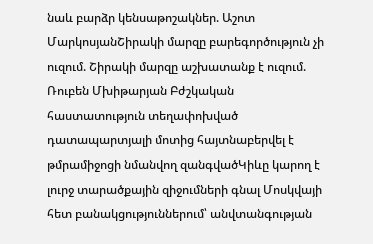նաև բարձր կենսաթոշակներ. Աշոտ ՄարկոսյանՇիրակի մարզը բարեգործություն չի ուզում. Շիրակի մարզը աշխատանք է ուզում. Ռուբեն Մխիթարյան Բժշկական հաստատություն տեղափոխված դատապարտյալի մոտից հայտնաբերվել է թմրամիջոցի նմանվող զանգվածԿիևը կարող է լուրջ տարածքային զիջումների գնալ Մոսկվայի հետ բանակցություններում՝ անվտանգության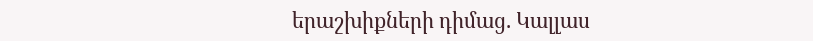երաշխիքների դիմաց. Կալլաս